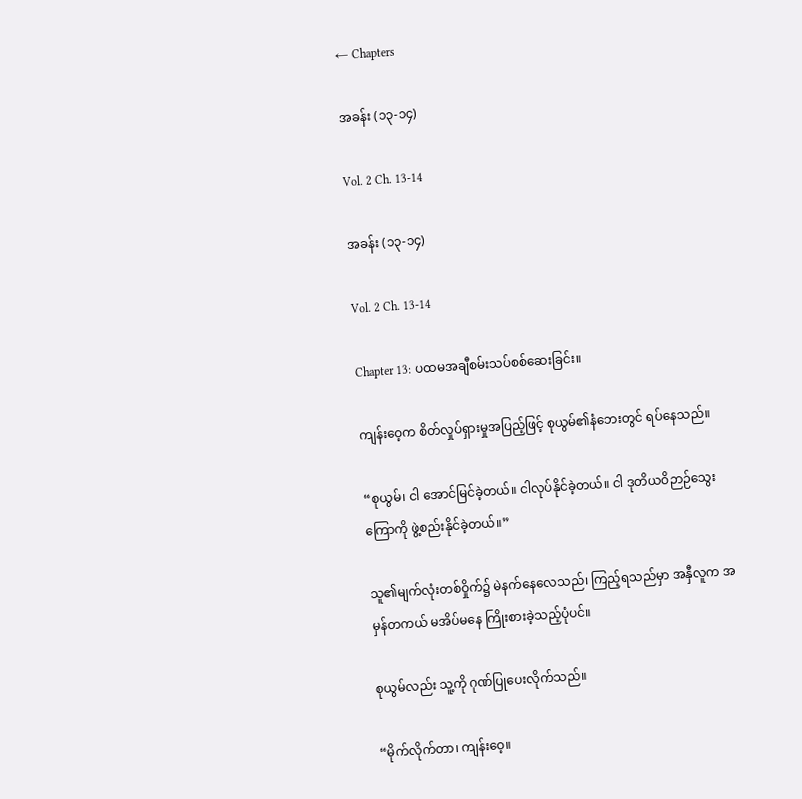← Chapters

အခန်း (၁၃-၁၄)

Vol. 2 Ch. 13-14

အခန်း (၁၃-၁၄)

Vol. 2 Ch. 13-14

Chapter 13: ပထမအချီစမ်းသပ်စစ်ဆေးခြင်း။

ကျန်းဝေ့က စိတ်လှုပ်ရှားမှုအပြည့်ဖြင့် စုယွမ်၏နံဘေးတွင် ရပ်နေသည်။

“စုယွမ်၊ ငါ အောင်မြင်ခဲ့တယ်။ ငါလုပ်နိုင်ခဲ့တယ်။ ငါ ဒုတိယဝိဉာဉ်သွေးကြောကို ဖွဲ့စည်းနိုင်ခဲ့တယ်။”

သူ၏မျက်လုံးတစ်ဝှိုက်၌ မဲနက်နေလေသည်၊ ကြည့်ရသည်မှာ အနှီလူက အမှန်တကယ် မအိပ်မနေ ကြိုးစားခဲ့သည့်ပုံပင်။

စုယွမ်လည်း သူ့ကို ဂုဏ်ပြုပေးလိုက်သည်။

“မိုက်လိုက်တာ၊ ကျန်းဝေ့။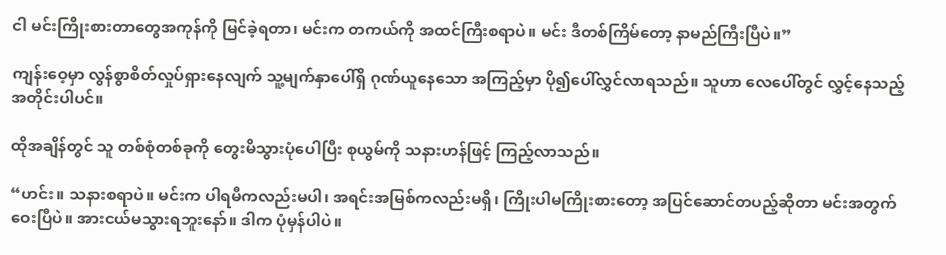ငါ မင်းကြိုးစားတာတွေအကုန်ကို မြင်ခဲ့ရတာ၊ မင်းက တကယ်ကို အထင်ကြီးစရာပဲ။ မင်း ဒီတစ်ကြိမ်တော့ နာမည်ကြီးပြီပဲ။”

ကျန်းဝေ့မှာ လွန်စွာစိတ်လှုပ်ရှားနေလျက် သူ့မျက်နှာပေါ်ရှိ ဂုဏ်ယူနေသော အကြည့်မှာ ပို၍ပေါ်လွှင်လာရသည်။ သူဟာ လေပေါ်တွင် လွှင့်နေသည့်အတိုင်းပါပင်။

ထိုအချိန်တွင် သူ တစ်စုံတစ်ခုကို တွေးမိသွားပုံပေါပြီး စုယွမ်ကို သနားဟန်ဖြင့် ကြည့်လာသည်။

“ဟင်း။ သနားစရာပဲ။ မင်းက ပါရမီကလည်းမပါ၊ အရင်းအမြစ်ကလည်းမရှိ၊ ကြိုးပါမကြိုးစားတော့ အပြင်ဆောင်တပည့်ဆိုတာ မင်းအတွက်ဝေးပြီပဲ။ အားငယ်မသွားရဘူးနော်။ ဒါက ပုံမှန်ပါပဲ။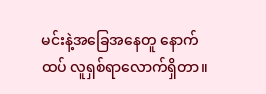မင်းနဲ့အခြေအနေတူ နောက်ထပ် လူရှစ်ရာလောက်ရှိတာ။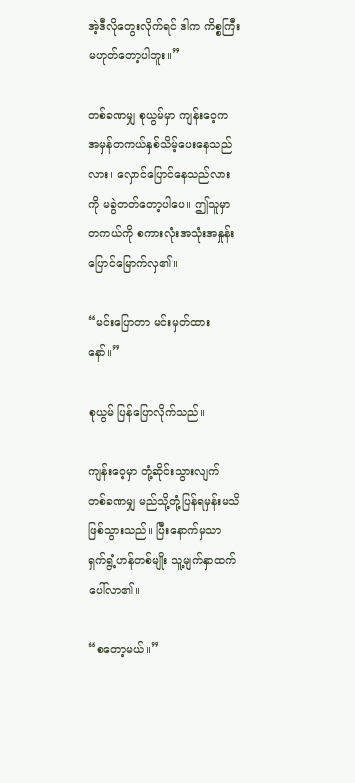အဲ့ဒီလိုတွေးလိုက်ရင် ဒါက ကိစ္စကြီးမဟုတ်တော့ပါဘူး။”

တစ်ခဏမျှ စုယွမ်မှာ ကျန်းဝေ့က အမှန်တကယ်နှစ်သိမ့်ပေးနေသည်လား၊ လှောင်ပြောင်နေသည်လားကို မခွဲတတ်တော့ပါပေ။ ဤသူမှာ တကယ်ကို စကားလုံးအသုံးအနှုန်းပြောင်မြောက်လှ၏။

“မင်းပြောတာ မင်းမှတ်ထားနော်။”

စုယွမ် ပြန်ပြောလိုက်သည်။

ကျန်းဝေ့မှာ တုံ့ဆိုင်းသွားလျက် တစ်ခဏမျှ မည်သို့တုံ့ပြန်ရမှန်းမသိဖြစ်သွားသည်။ ပြီးနောက်မှသာ ရှက်ရွံ့ဟန်တစ်မျိုး သူ့မျက်နှာထက် ပေါ်လာ၏။

“စတော့မယ်။”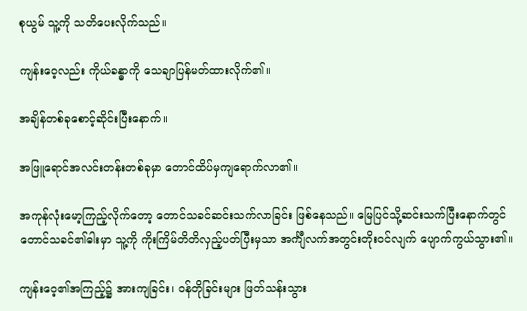စုယွမ် သူ့ကို သတိပေးလိုက်သည်။

ကျန်းဝေ့လည်း ကိုယ်ခန္ဓာကို သေချာပြန်မတ်ထားလိုက်၏။

အချိန်တစ်ခုစောင့်ဆိုင်းပြီးနောက်။

အဖြူရောင်အလင်းတန်းတစ်ခုမှာ တောင်ထိပ်မှကျရောက်လာ၏။

အကုန်လုံးမော့ကြည့်လိုက်တော့ တောင်သခင်ဆင်းသက်လာခြင်း ဖြစ်နေသည်။ မြေပြင်သို့ဆင်းသက်ပြီးနောက်တွင် တောင်သခင်၏ဓါးမှာ သူ့ကို ကိုးကြိမ်တိတိလှည့်ပတ်ပြီးမှသာ အင်္ကျီလက်အတွင်းတိုးဝင်လျက် ပျောက်ကွယ်သွား၏။

ကျန်းဝေ့၏အကြည့်၌ အားကျခြင်း၊ ဝန်တိုခြင်းများ ဖြတ်သန်းသွား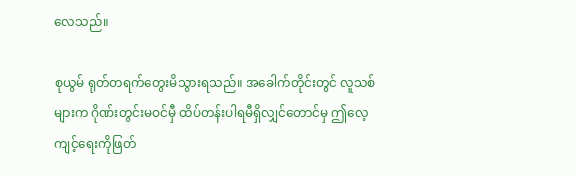လေသည်။

စုယွမ် ရုတ်တရက်တွေးမိသွားရသည်။ အခေါက်တိုင်းတွင် လူသစ်များက ဂိုဏ်းတွင်းမဝင်မှီ ထိပ်တန်းပါရမီရှိလျှင်တောင်မှ ဤလေ့ကျင့်ရေးကိုဖြတ်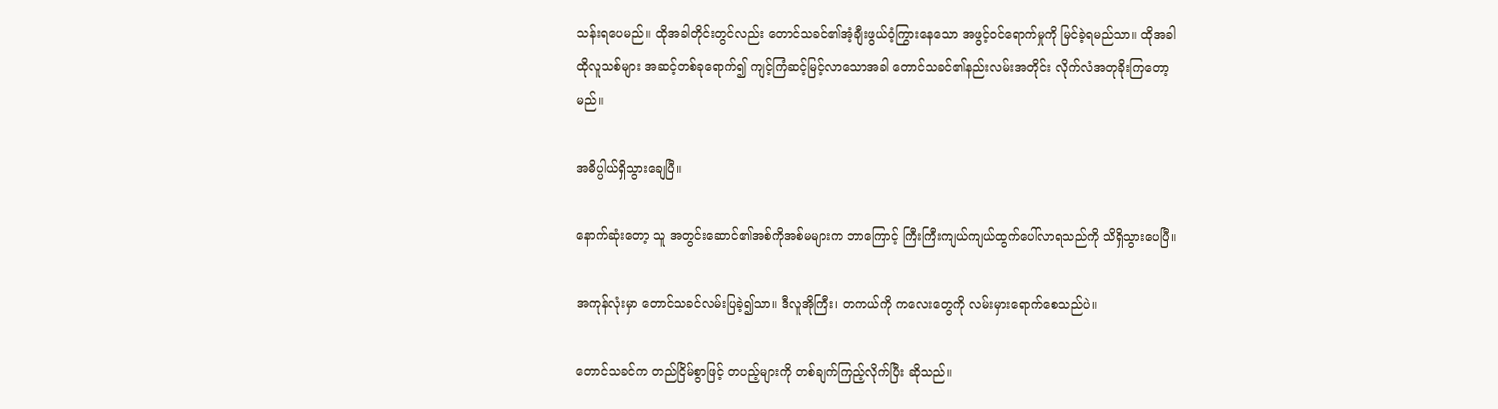သန်းရပေမည်။ ထိုအခါတိုင်းတွင်လည်း တောင်သခင်၏အံ့ချီးဖွယ်ဝံ့ကြွားနေသော အဖွင့်ဝင်ရောက်မှုကို မြင်ခဲ့ရမည်သာ။ ထိုအခါ ထိုလူသစ်များ အဆင့်တစ်ခုရောက်၍ ကျင့်ကြံဆင့်မြင့်လာသောအခါ တောင်သခင်၏နည်းလမ်းအတိုင်း လိုက်လံအတုခိုးကြတော့မည်။

အဓိပ္ပါယ်ရှိသွားချေပြီ။

နောက်ဆုံးတော့ သူ အတွင်းဆောင်၏အစ်ကိုအစ်မများက ဘာကြောင့် ကြီးကြီးကျယ်ကျယ်ထွက်ပေါ်လာရသည်ကို သိရှိသွားပေပြီ။

အကုန်လုံးမှာ တောင်သခင်လမ်းပြခဲ့၍သာ။ ဒီလူအိုကြီး၊ တကယ်ကို ကလေးတွေကို လမ်းမှားရောက်စေသည်ပဲ။

တောင်သခင်က တည်ငြိမ်စွာဖြင့် တပည့်များကို တစ်ချက်ကြည့်လိုက်ပြီး ဆိုသည်။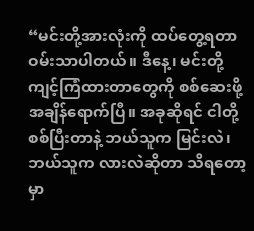“မင်းတို့အားလုံးကို ထပ်တွေ့ရတာ ဝမ်းသာပါတယ်။ ဒီနေ့၊ မင်းတို့ကျင့်ကြံထားတာတွေကို စစ်ဆေးဖို့အချိန်ရောက်ပြီ။ အခုဆိုရင် ငါတို့စစ်ပြီးတာနဲ့ ဘယ်သူက မြင်းလဲ၊ ဘယ်သူက လားလဲဆိုတာ သိရတော့မှာ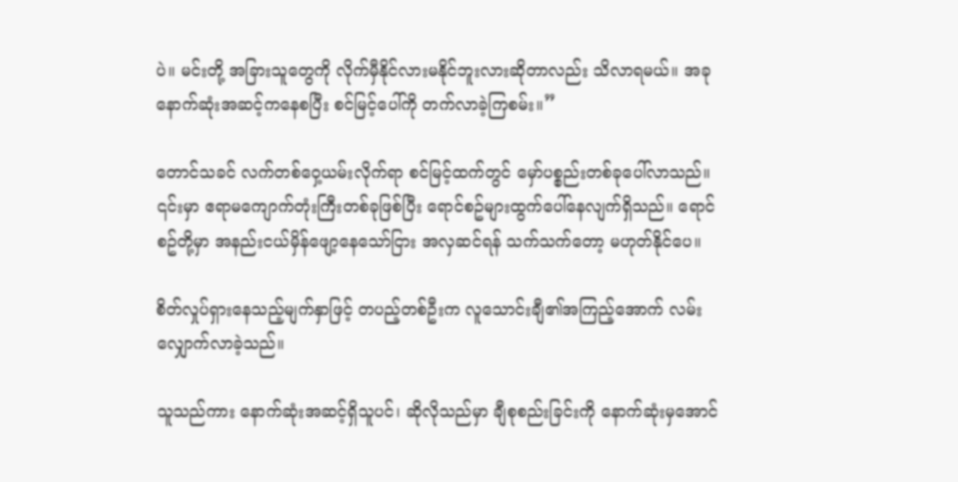ပဲ။ မင်းတို့ အခြားသူတွေကို လိုက်မှီနိုင်လားမနိုင်ဘူးလားဆိုတာလည်း သိလာရမယ်။ အခု နောက်ဆုံးအဆင့်ကနေစပြီး စင်မြင့်ပေါ်ကို တက်လာခဲ့ကြစမ်း။”

တောင်သခင် လက်တစ်ဝှေ့ယမ်းလိုက်ရာ စင်မြင့်ထက်တွင် မှော်ပစ္စည်းတစ်ခုပေါ်လာသည်။ ၎င်းမှာ ဧရာမကျောက်တုံးကြီးတစ်ခုဖြစ်ပြီး ရောင်စဥ်များထွက်ပေါ်နေလျက်ရှိသည်။ ရောင်စဥ်တို့မှာ အနည်းငယ်မှိန်ဖျော့နေသော်ငြား အလှဆင်ရန် သက်သက်တော့ မဟုတ်နိုင်ပေ။

စိတ်လှုပ်ရှားနေသည့်မျက်နှာဖြင့် တပည့်တစ်ဦးက လူသောင်းချီ၏အကြည့်အောက် လမ်းလျှောက်လာခဲ့သည်။

သူသည်ကား နောက်ဆုံးအဆင့်ရှိသူပင်၊ ဆိုလိုသည်မှာ ချီစုစည်းခြင်းကို နောက်ဆုံးမှအောင်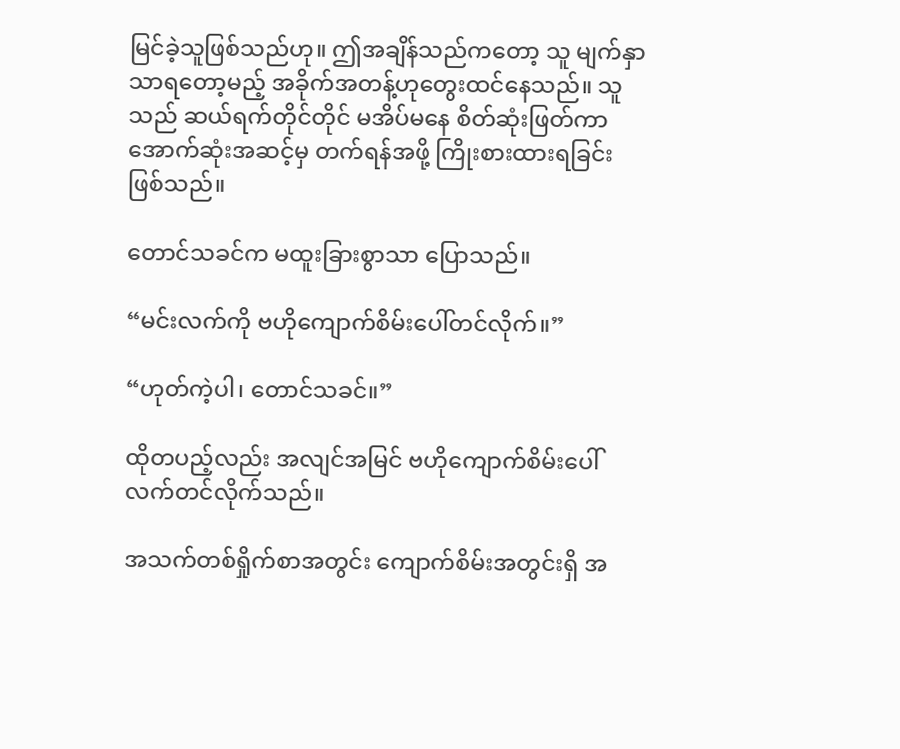မြင်ခဲ့သူဖြစ်သည်ဟု။ ဤအချိန်သည်ကတော့ သူ မျက်နှာသာရတော့မည့် အခိုက်အတန့်ဟုတွေးထင်နေသည်။ သူသည် ဆယ်ရက်တိုင်တိုင် မအိပ်မနေ စိတ်ဆုံးဖြတ်ကာ အောက်ဆုံးအဆင့်မှ တက်ရန်အဖို့ ကြိုးစားထားရခြင်းဖြစ်သည်။

တောင်သခင်က မထူးခြားစွာသာ ပြောသည်။

“မင်းလက်ကို ဗဟိုကျောက်စိမ်းပေါ်တင်လိုက်။”

“ဟုတ်ကဲ့ပါ၊ တောင်သခင်။”

ထိုတပည့်လည်း အလျင်အမြင် ဗဟိုကျောက်စိမ်းပေါ် လက်တင်လိုက်သည်။

အသက်တစ်ရှိုက်စာအတွင်း ကျောက်စိမ်းအတွင်းရှိ အ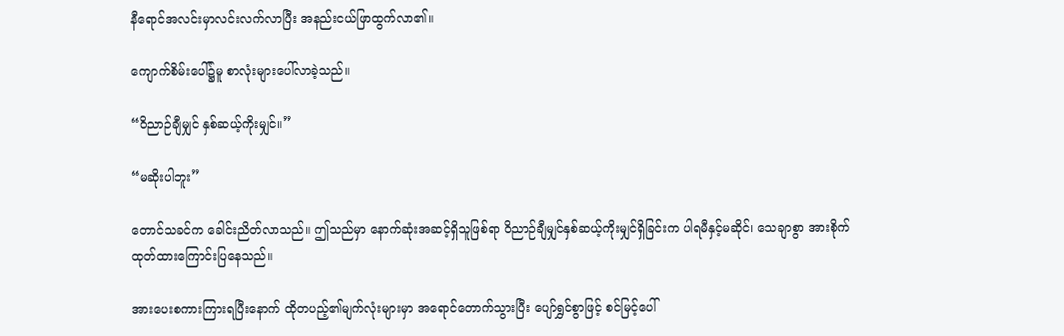နီရောင်အလင်းမှာလင်းလက်လာပြီး အနည်းငယ်ဖြာထွက်လာ၏။

ကျောက်စိမ်းပေါ်၌မူ စာလုံးများပေါ်လာခဲ့သည်။

“ဝိညာဉ်ချီမျှင် နှစ်ဆယ့်ကိုးမျှင်။”

“မဆိုးပါဘူး”

တောင်သခင်က ခေါင်းညိတ်လာသည်။ ဤသည်မှာ နောက်ဆုံးအဆင့်ရှိသူဖြစ်ရာ ဝိညာဉ်ချီမျှင်နှစ်ဆယ့်ကိုးမျှင်ရှိခြင်းက ပါရမီနှင့်မဆိုင်၊ သေချာစွာ အားစိုက်ထုတ်ထားကြောင်းပြနေသည်။

အားပေးစကားကြားရပြီးနောက် ထိုတပည့်၏မျက်လုံးများမှာ အရောင်တောက်သွားပြီး ပျော်ရွှင်စွာဖြင့် စင်မြင့်ပေါ်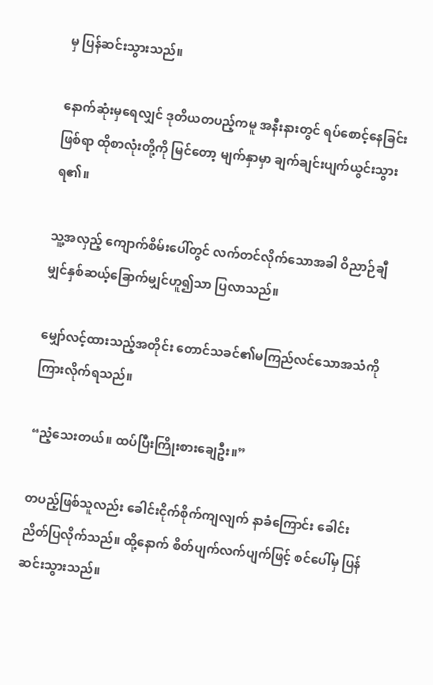မှ ပြန်ဆင်းသွားသည်။

နောက်ဆုံးမှရေလျှင် ဒုတိယတပည့်ကမူ အနီးနားတွင် ရပ်စောင့်နေခြင်းဖြစ်ရာ ထိုစာလုံးတို့ကို မြင်တော့ မျက်နှာမှာ ချက်ချင်းပျက်ယွင်းသွားရ၏။

သူ့အလှည့် ကျောက်စိမ်းပေါ်တွင် လက်တင်လိုက်သောအခါ ဝိညာဉ်ချီမျှင်နှစ်ဆယ့်ခြောက်မျှင်ဟူ၍သာ ပြလာသည်။

မျှော်လင့်ထားသည့်အတိုင်း တောင်သခင်၏မကြည်လင်သောအသံကို ကြားလိုက်ရသည်။

“ညံ့သေးတယ်။ ထပ်ပြီးကြိုးစားချေဦး။”

တပည့်ဖြစ်သူလည်း ခေါင်းငိုက်စိုက်ကျလျက် နာခံကြောင်း ခေါင်းညိတ်ပြလိုက်သည်။ ထို့နောက် စိတ်ပျက်လက်ပျက်ဖြင့် စင်ပေါ်မှ ပြန်ဆင်းသွားသည်။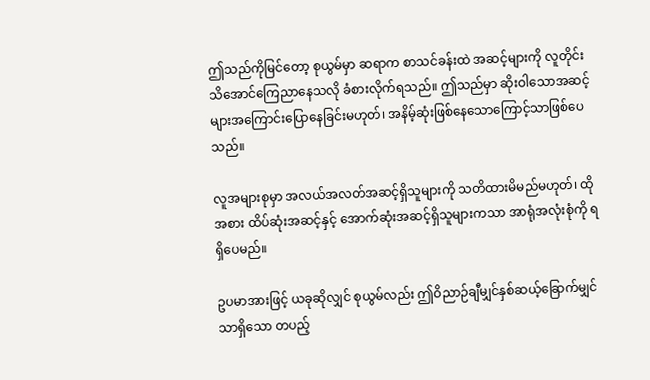ဤသည်ကိုမြင်တော့ စုယွမ်မှာ ဆရာက စာသင်ခန်းထဲ အဆင့်များကို လူတိုင်းသိအောင်ကြေညာနေသလို ခံစားလိုက်ရသည်။ ဤသည်မှာ ဆိုးဝါသောအဆင့်များအကြောင်းပြောနေခြင်းမဟုတ်၊ အနိမ့်ဆုံးဖြစ်နေသောကြောင့်သာဖြစ်ပေသည်။

လူအများစုမှာ အလယ်အလတ်အဆင့်ရှိသူများကို သတိထားမိမည်မဟုတ်၊ ထိုအစား ထိပ်ဆုံးအဆင့်နှင့် အောက်ဆုံးအဆင့်ရှိသူများကသာ အာရုံအလုံးစုံကို ရရှိပေမည်။

ဥပမာအားဖြင့် ယခုဆိုလျှင် စုယွမ်လည်း ဤဝိညာဉ်ချီမျှင်နှစ်ဆယ့်ခြောက်မျှင်သာရှိသော တပည့်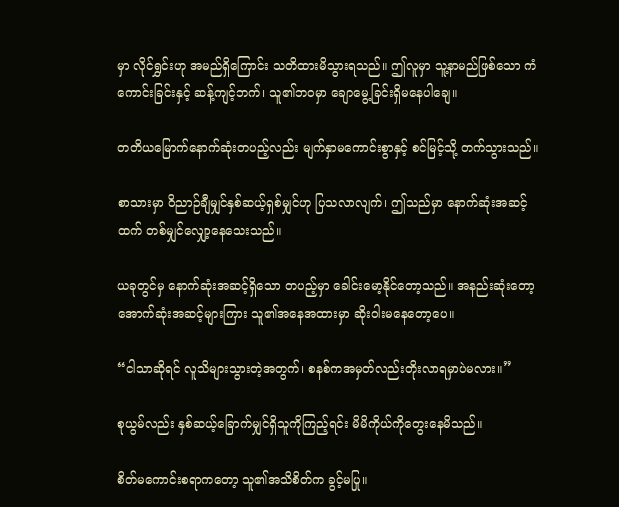မှာ လိုင်ရွှင်းဟု အမည်ရှိကြောင်း သတိထားမိသွားရသည်။ ဤလူမှာ သူ့နာမည်ဖြစ်သော ကံကောင်းခြင်းနှင့် ဆန့်ကျင့်ဘက်၊ သူ၏ဘဝမှာ ချောမွေ့ခြင်းရှိမနေပါချေ။

တတိယမြောက်နောက်ဆုံးတပည့်လည်း မျက်နှာမကောင်းစွာနှင့် စင်မြင့်သို့ တက်သွားသည်။

စာသားမှာ ဝိညာဉ်ချီမျှင်နှစ်ဆယ့်ရှစ်မျှင်ဟု ပြသလာလျက်၊ ဤသည်မှာ နောက်ဆုံးအဆင့်ထက် တစ်မျှင်လျှော့နေသေးသည်။

ယခုတွင်မှ နောက်ဆုံးအဆင့်ရှိသော တပည့်မှာ ခေါင်းမော့နိုင်တော့သည်။ အနည်းဆုံးတော့ အောက်ဆုံးအဆင့်များကြား သူ၏အနေအထားမှာ ဆိုးဝါးမနေတော့ပေ။

“ငါသာဆိုရင် လူသိများသွားတဲ့အတွက်၊ စနစ်ကအမှတ်လည်းတိုးလာရမှာပဲမလား။”

စုယွမ်လည်း နှစ်ဆယ့်ခြောက်မျှင်ရှိသူကိုကြည့်ရင်း မိမိကိုယ်ကိုတွေးနေမိသည်။

စိတ်မကောင်းစရာကတော့ သူ၏အသိစိတ်က ခွင့်မပြု။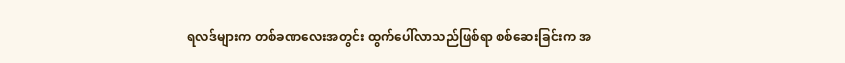ရလဒ်များက တစ်ခဏလေးအတွင်း ထွက်ပေါ်လာသည်ဖြစ်ရာ စစ်ဆေးခြင်းက အ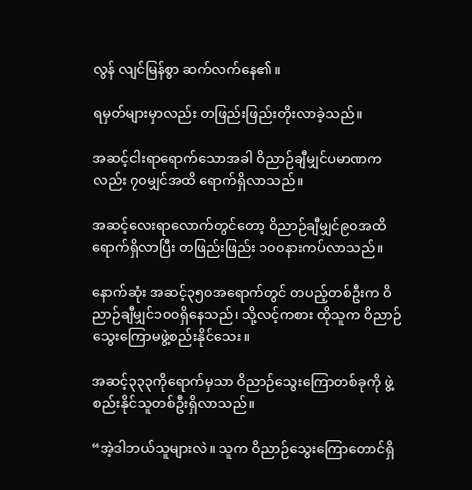လွန် လျင်မြန်စွာ ဆက်လက်နေ၏။

ရမှတ်များမှာလည်း တဖြည်းဖြည်းတိုးလာခဲ့သည်။

အဆင့်ငါးရာရောက်သောအခါ ဝိညာဉ်ချီမျှင်ပမာဏကလည်း ၇၀မျှင်အထိ ရောက်ရှိလာသည်။

အဆင့်လေးရာလောက်တွင်တော့ ဝိညာဉ်ချီမျှင်၉၀အထိရောက်ရှိလာပြီး တဖြည်းဖြည်း ၁၀၀နားကပ်လာသည်။

နောက်ဆုံး အဆင့်၃၅၀အရောက်တွင် တပည့်တစ်ဦးက ဝိညာဉ်ချီမျှင်၁၀၀ရှိနေသည်၊ သို့လင့်ကစား ထိုသူက ဝိညာဉ်သွေးကြောမဖွဲ့စည်းနိုင်သေး။

အဆင့်၃၃၃ကိုရောက်မှသာ ဝိညာဉ်သွေးကြောတစ်ခုကို ဖွဲ့စည်းနိုင်သူတစ်ဦးရှိလာသည်။

“အဲ့ဒါဘယ်သူများလဲ။ သူက ဝိညာဉ်သွေးကြောတောင်ရှိ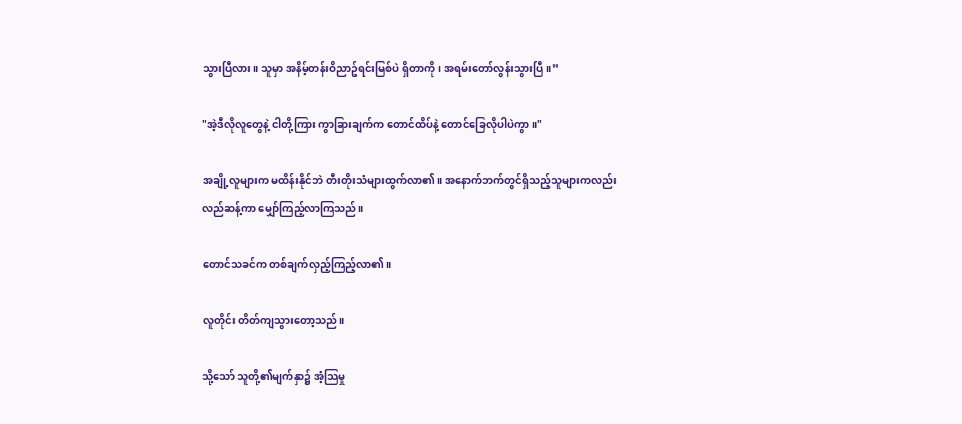သွားပြီလား။ သူမှာ အနိမ့်တန်းဝိညာဥ်ရင်းမြစ်ပဲ ရှိတာကို၊ အရမ်းတော်လွန်းသွားပြီ။”

"အဲ့ဒီလိုလူတွေနဲ့ ငါတို့ကြား ကွာခြားချက်က တောင်ထိပ်နဲ့ တောင်ခြေလိုပါပဲကွာ။"

အချို့လူများက မထိန်းနိုင်ဘဲ တီးတိုးသံများထွက်လာ၏။ အနောက်ဘက်တွင်ရှိသည့်သူများကလည်း လည်ဆန့်ကာ မျှော်ကြည့်လာကြသည်။

တောင်သခင်က တစ်ချက်လှည့်ကြည့်လာ၏။

လူတိုင်း တိတ်ကျသွားတော့သည်။

သို့သော် သူတို့၏မျက်နှာ၌ အံ့သြမှု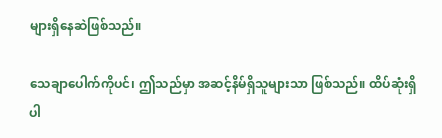များရှိနေဆဲဖြစ်သည်။

သေချာပေါက်ကိုပင်၊ ဤသည်မှာ အဆင့်နိမ်ရှိသူများသာ ဖြစ်သည်။ ထိပ်ဆုံးရှိ ပါ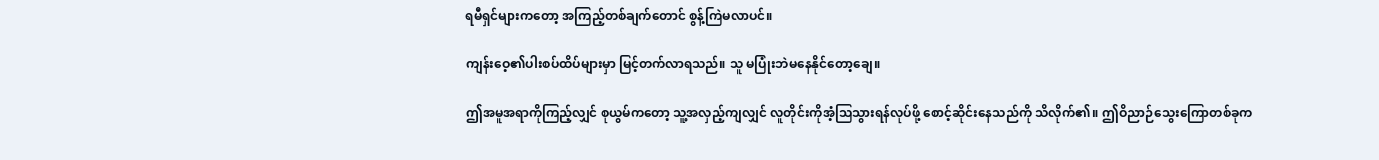ရမီရှင်များကတော့ အကြည့်တစ်ချက်တောင် စွန့်ကြဲမလာပင်။

ကျန်းဝေ့၏ပါးစပ်ထိပ်များမှာ မြင့်တက်လာရသည်။ သူ မပြုံးဘဲမနေနိုင်တော့ချေ။

ဤအမူအရာကိုကြည့်လျှင် စုယွမ်ကတော့ သူ့အလှည့်ကျလျှင် လူတိုင်းကိုအံ့သြသွားရန်လုပ်ဖို့ စောင့်ဆိုင်းနေသည်ကို သိလိုက်၏။ ဤဝိညာဉ်သွေးကြောတစ်ခုက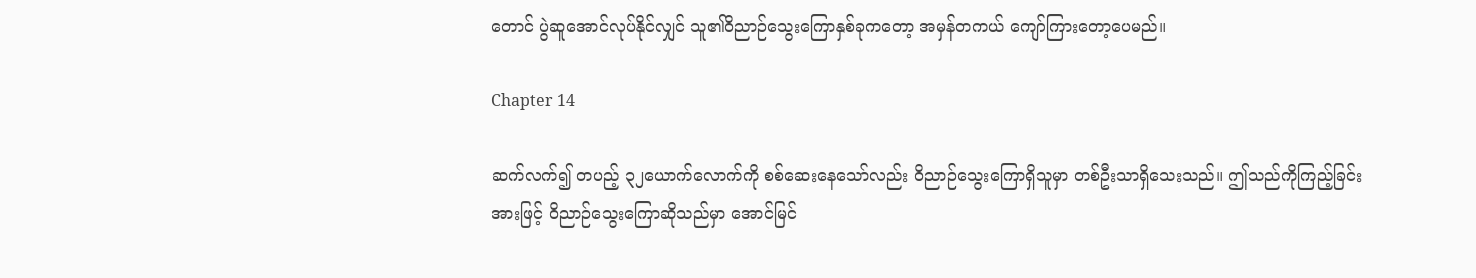တောင် ပွဲဆူအောင်လုပ်နိုင်လျှင် သူ၏ဝိညာဉ်သွေးကြောနှစ်ခုကတော့ အမှန်တကယ် ကျော်ကြားတော့ပေမည်။

Chapter 14

ဆက်လက်၍ တပည့် ၃၂ယောက်လောက်ကို စစ်ဆေးနေသော်လည်း ဝိညာဉ်သွေးကြောရှိသူမှာ တစ်ဦးသာရှိသေးသည်။ ဤသည်ကိုကြည့်ခြင်းအားဖြင့် ဝိညာဉ်သွေးကြောဆိုသည်မှာ အောင်မြင်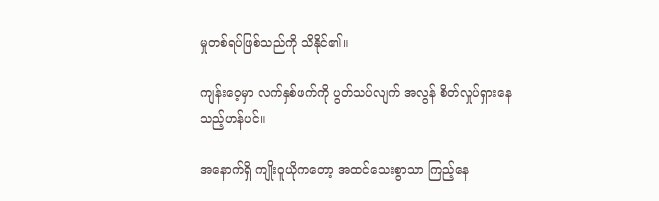မှုတစ်ရပ်ဖြစ်သည်ကို သိနိုင်၏။

ကျန်းဝေ့မှာ လက်နှစ်ဖက်ကို ပွတ်သပ်လျက် အလွန် စိတ်လှုပ်ရှားနေသည့်ဟန်ပင်။

အနောက်ရှိ ကျိုးဝူယိုကတော့ အထင်သေးစွာသာ ကြည့်နေ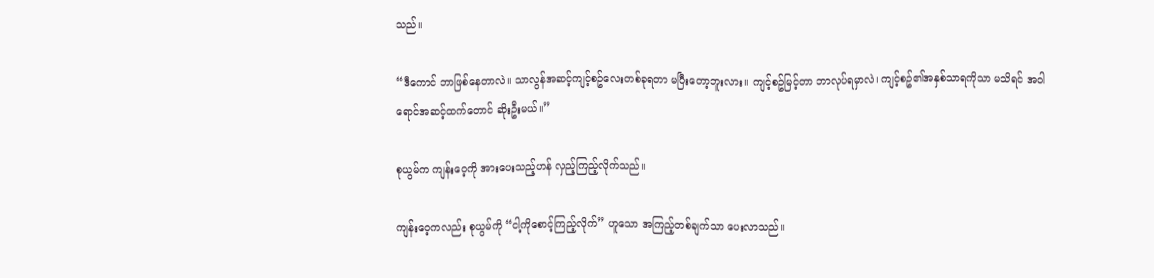သည်။

“ဒီကောင် ဘာဖြစ်နေတာလဲ။ သာလွန်အဆင့်ကျင့်စဥ်လေးတစ်ခုရတာ မပြီးတော့ဘူးလား။ ကျင့်စဥ်မြင့်တာ ဘာလုပ်ရမှာလဲ၊ ကျင့်စဥ်၏အနှစ်သာရကိုသာ မသိရင် အဝါရောင်အဆင့်ထက်တောင် ဆိုးဦးမယ်။”

စုယွမ်က ကျန်းဝေ့ကို အားပေးသည့်ဟန် လှည့်ကြည့်လိုက်သည်။

ကျန်းဝေ့ကလည်း စုယွမ်ကို “ငါ့ကိုစောင့်ကြည့်လိုက်” ဟူသော အကြည့်တစ်ချက်သာ ပေးလာသည်။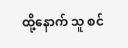ထို့နောက် သူ စင်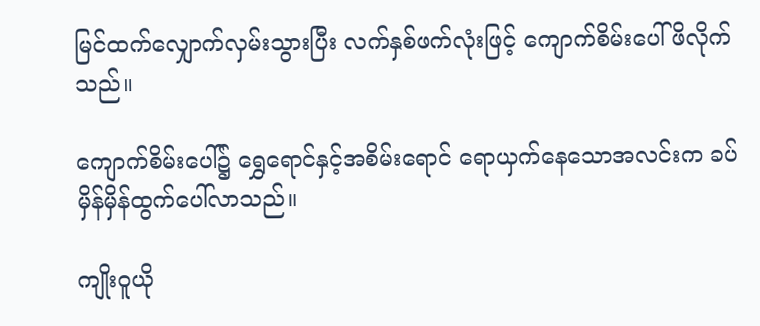မြင်ထက်လျှောက်လှမ်းသွားပြီး လက်နှစ်ဖက်လုံးဖြင့် ကျောက်စိမ်းပေါ်ဖိလိုက်သည်။

ကျောက်စိမ်းပေါ်၌ ရွှေရောင်နှင့်အစိမ်းရောင် ရောယှက်နေသောအလင်းက ခပ်မှိန်မှိန်ထွက်ပေါ်လာသည်။

ကျိုးဝူယို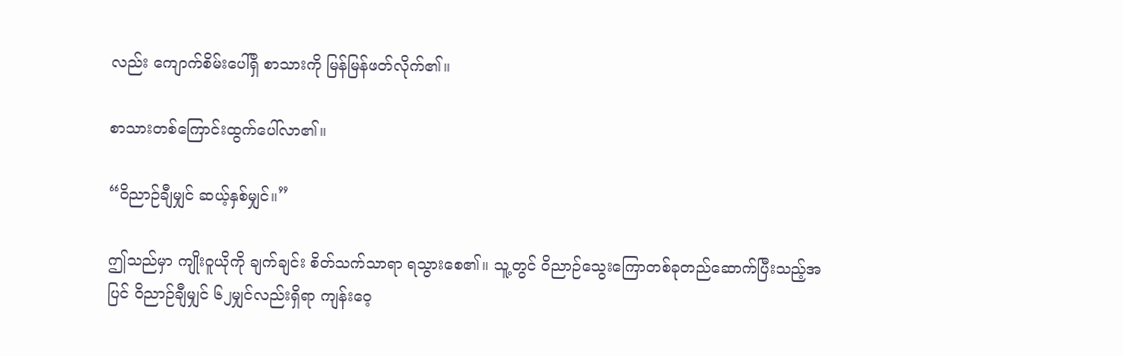လည်း ကျောက်စိမ်းပေါ်ရှိ စာသားကို မြန်မြန်ဖတ်လိုက်၏။

စာသားတစ်ကြောင်းထွက်ပေါ်လာ၏။

“ဝိညာဉ်ချီမျှင် ဆယ့်နှစ်မျှင်။”

ဤသည်မှာ ကျိုးဝူယိုကို ချက်ချင်း စိတ်သက်သာရာ ရသွားစေ၏။ သူ့တွင် ဝိညာဉ်သွေးကြောတစ်ခုတည်ဆောက်ပြီးသည့်အပြင် ဝိညာဉ်ချီမျှင် ၆၂မျှင်လည်းရှိရာ ကျန်းဝေ့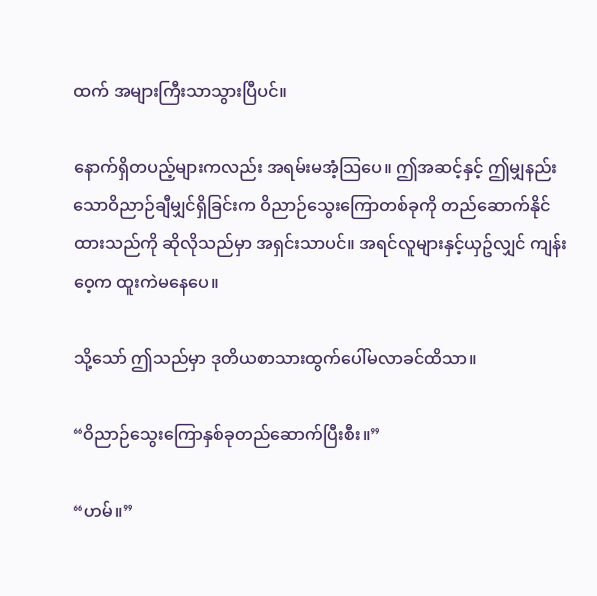ထက် အများကြီးသာသွားပြီပင်။

နောက်ရှိတပည့်များကလည်း အရမ်းမအံ့သြပေ။ ဤအဆင့်နှင့် ဤမျှနည်းသောဝိညာဉ်ချီမျှင်ရှိခြင်းက ဝိညာဉ်သွေးကြောတစ်ခုကို တည်ဆောက်နိုင်ထားသည်ကို ဆိုလိုသည်မှာ အရှင်းသာပင်။ အရင်လူများနှင့်ယှဥ်လျှင် ကျန်းဝေ့က ထူးကဲမနေပေ။

သို့သော် ဤသည်မှာ ဒုတိယစာသားထွက်ပေါ်မလာခင်ထိသာ။

“ဝိညာဉ်သွေးကြောနှစ်ခုတည်ဆောက်ပြီးစီး။”

“ဟမ်။”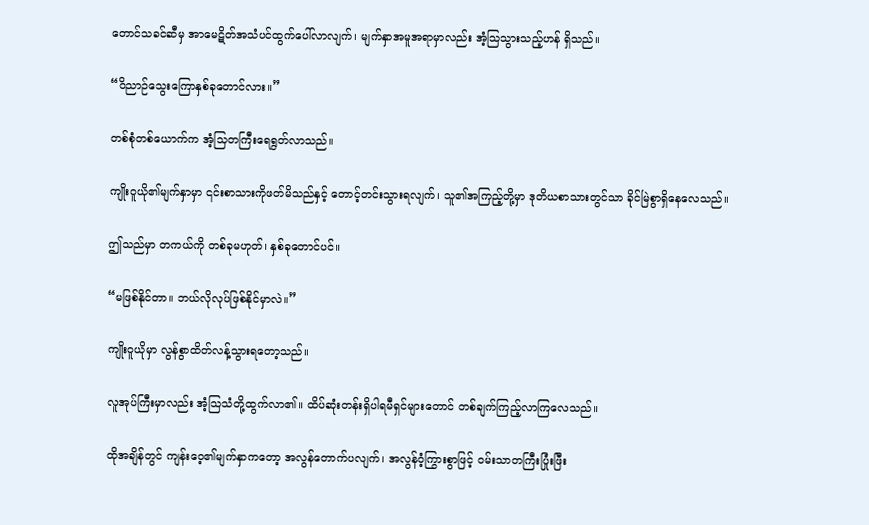တောင်သခင်ဆီမှ အာမေဋိတ်အသံပင်ထွက်ပေါ်လာလျက်၊ မျက်နှာအမူအရာမှာလည်း အံ့သြသွားသည့်ဟန် ရှိသည်။

“ဝိညာဉ်သွေးကြောနှစ်ခုတောင်လား။”

တစ်စုံတစ်ယောက်က အံ့သြတကြီးရေရွတ်လာသည်။

ကျိုးဝူယို၏မျက်နှာမှာ ၎င်းစာသားကိုဖတ်မိသည်နှင့် တောင့်တင်းသွားရလျက်၊ သူ၏အကြည့်တို့မှာ ဒုတိယစာသားတွင်သာ ခိုင်မြဲစွာရှိနေလေသည်။

ဤသည်မှာ တကယ်ကို တစ်ခုမဟုတ်၊ နှစ်ခုတောင်ပင်။

“မဖြစ်နိုင်တာ။ ဘယ်လိုလုပ်ဖြစ်နိုင်မှာလဲ။”

ကျိုးဝူယိုမှာ လွန်စွာထိတ်လန့်သွားရတော့သည်။

လူအုပ်ကြီးမှာလည်း အံ့သြသံတို့ထွက်လာ၏။ ထိပ်ဆုံးတန်းရှိပါရမီရှင်များတောင် တစ်ချက်ကြည့်လာကြလေသည်။

ထိုအချိန်တွင် ကျန်းဝေ့၏မျက်နှာကတော့ အလွန်တောက်ပလျက်၊ အလွန်ဝံ့ကြွားစွာဖြင့် ဝမ်းသာတကြီးပြုံးဖြီး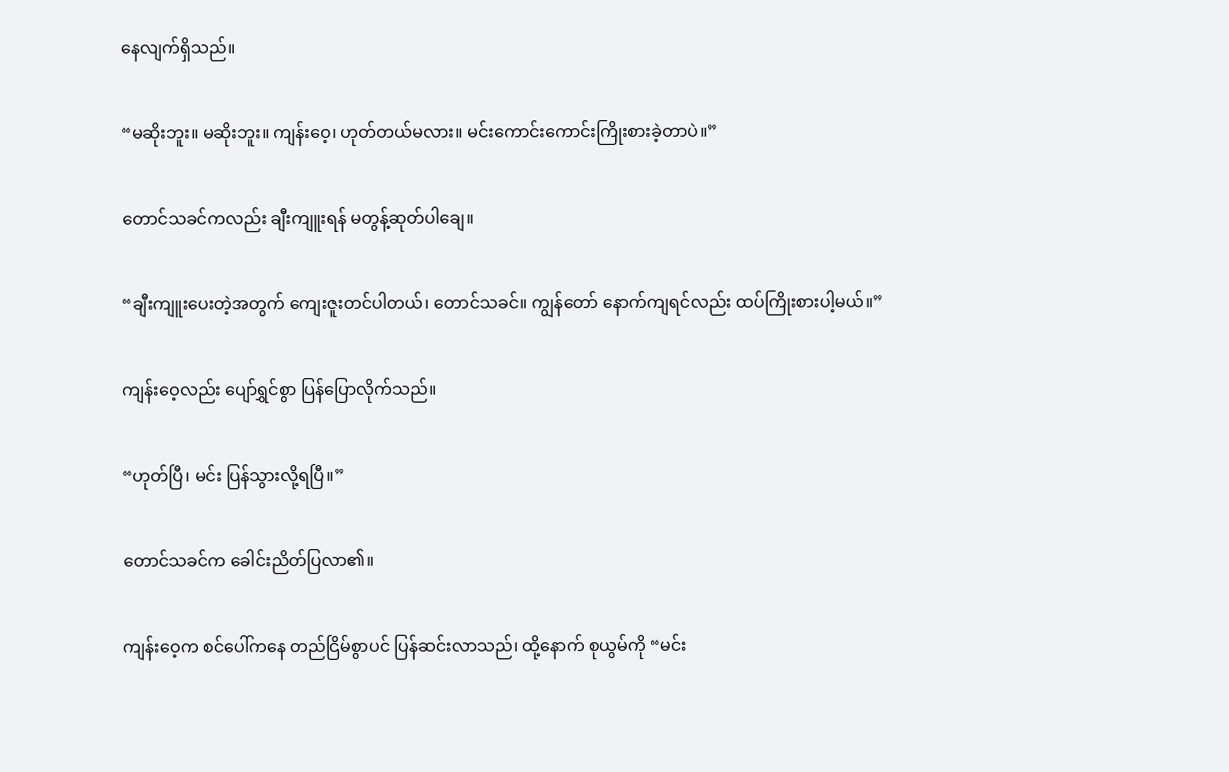နေလျက်ရှိသည်။

“မဆိုးဘူး။ မဆိုးဘူး။ ကျန်းဝေ့၊ ဟုတ်တယ်မလား။ မင်းကောင်းကောင်းကြိုးစားခဲ့တာပဲ။”

တောင်သခင်ကလည်း ချီးကျူးရန် မတွန့်ဆုတ်ပါချေ။

“ချီးကျူးပေးတဲ့အတွက် ကျေးဇူးတင်ပါတယ်၊ တောင်သခင်။ ကျွန်တော် နောက်ကျရင်လည်း ထပ်ကြိုးစားပါ့မယ်။”

ကျန်းဝေ့လည်း ပျော်ရွှင်စွာ ပြန်ပြောလိုက်သည်။

“ဟုတ်ပြီ၊ မင်း ပြန်သွားလို့ရပြီ။”

တောင်သခင်က ခေါင်းညိတ်ပြလာ၏။

ကျန်းဝေ့က စင်ပေါ်ကနေ တည်ငြိမ်စွာပင် ပြန်ဆင်းလာသည်၊ ထို့နောက် စုယွမ်ကို “မင်း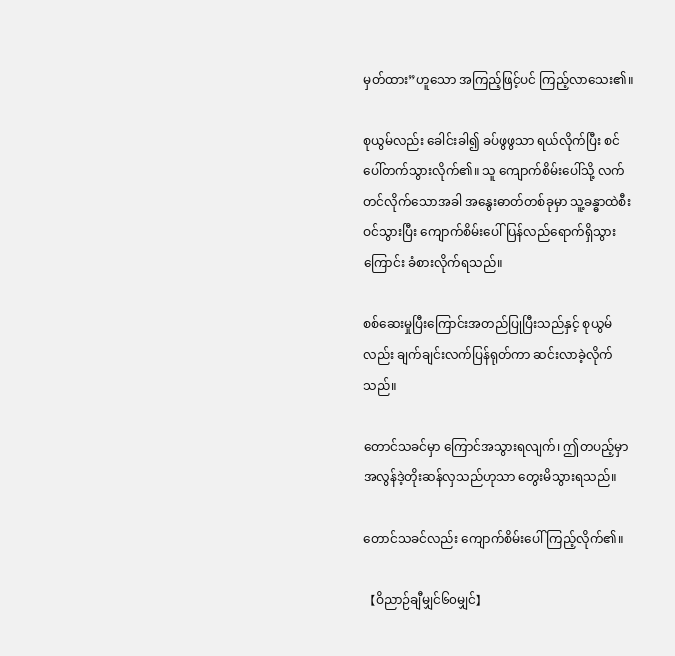မှတ်ထား”ဟူသော အကြည့်ဖြင့်ပင် ကြည့်လာသေး၏။

စုယွမ်လည်း ခေါင်းခါ၍ ခပ်ဖွဖွသာ ရယ်လိုက်ပြီး စင်ပေါ်တက်သွားလိုက်၏။ သူ ကျောက်စိမ်းပေါ်သို့ လက်တင်လိုက်သောအခါ အနွေးဓာတ်တစ်ခုမှာ သူ့ခန္ဓာထဲစီးဝင်သွားပြီး ကျောက်စိမ်းပေါ်ပြန်လည်ရောက်ရှိသွားကြောင်း ခံစားလိုက်ရသည်။

စစ်ဆေးမှုပြီးကြောင်းအတည်ပြုပြီးသည်နှင့် စုယွမ်လည်း ချက်ချင်းလက်ပြန်ရုတ်ကာ ဆင်းလာခဲ့လိုက်သည်။

တောင်သခင်မှာ ကြောင်အသွားရလျက်၊ ဤတပည့်မှာ အလွန်ဒဲ့တိုးဆန်လှသည်ဟုသာ တွေးမိသွားရသည်။

တောင်သခင်လည်း ကျောက်စိမ်းပေါ်ကြည့်လိုက်၏။

【ဝိညာဉ်ချီမျှင်၆၀မျှင်】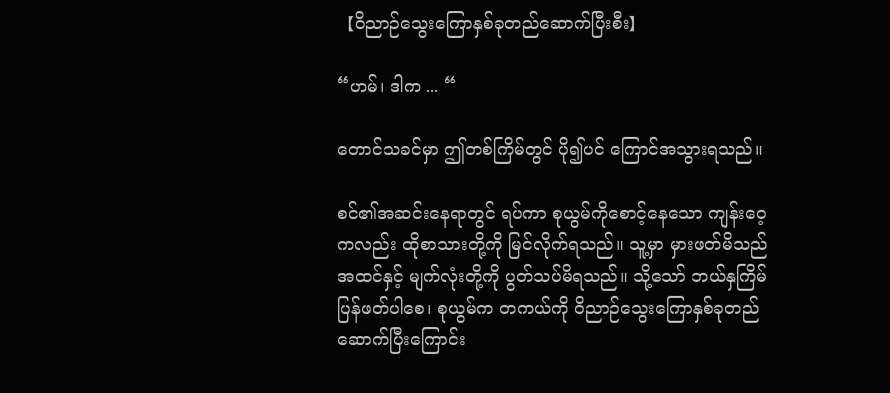【ဝိညာဉ်သွေးကြောနှစ်ခုတည်ဆောက်ပြီးစီး】

“ဟမ်၊ ဒါက ... “

တောင်သခင်မှာ ဤတစ်ကြိမ်တွင် ပို၍ပင် ကြောင်အသွားရသည်။

စင်၏အဆင်းနေရာတွင် ရပ်ကာ စုယွမ်ကိုစောင့်နေသော ကျန်းဝေ့ကလည်း ထိုစာသားတို့ကို မြင်လိုက်ရသည်။ သူ့မှာ မှားဖတ်မိသည်အထင်နှင့် မျက်လုံးတို့ကို ပွတ်သပ်မိရသည်။ သို့သော် ဘယ်နှကြိမ်ပြန်ဖတ်ပါစေ၊ စုယွမ်က တကယ်ကို ဝိညာဉ်သွေးကြောနှစ်ခုတည်ဆောက်ပြီးကြောင်း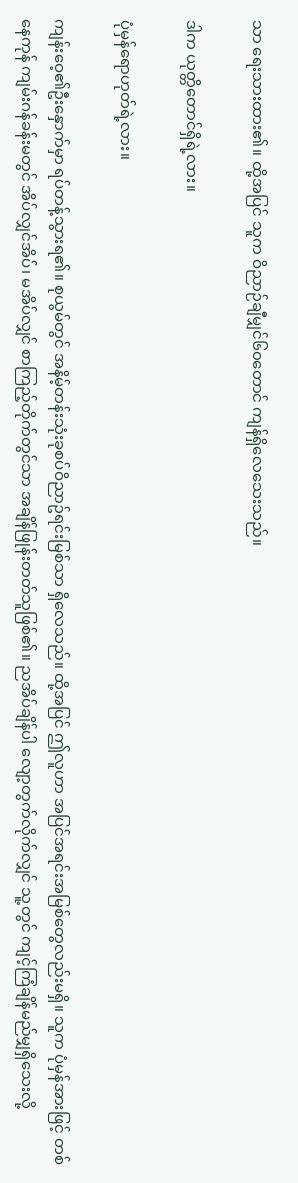သာ ရေးသားထား၏။ ထို့အပြင် သူက ဝိညာဉ်ချီမျှင်၆၀တောင် ကျန်ရှိလေသေးသည်။

ဒါက ယုတ္တိတောင်ရှိရဲ့လား။

ပုံမှန်ရောဟုတ်ရဲ့လား။

ကျန်းဝေ့၏ဦးနှောက်မှာ ရပ်တန့်သွားရ၏။ စုယွမ်တွင် အနိမ့်တန်းသုံးခုစပ်ဝိညာဥ်ရင်းမြစ်သာ ရှိလေသည်။ ထို့အပြင် ဤလူဟာ အပြင်အရင်းအမြစ်တွေလည်းမရှိ။ သူက ပုံမှန်အားဖြင့် တစ်နေကုန် ကျမ်းဂန်ခန်းမတွင် အိပ်လျှင်အိပ်၊ မအိပ်လျှင် စာကြည့်တိုက်တွင်သာ အချိန်ဖြုန်းတတ်သူဖြစ်၏။ ညအိပ်ချိန်ပါ လျော့တွက်လိုက်လျှင် သူ့တွင် ကျင့်ကြံချိန်မည်မျှရှိသေးလို့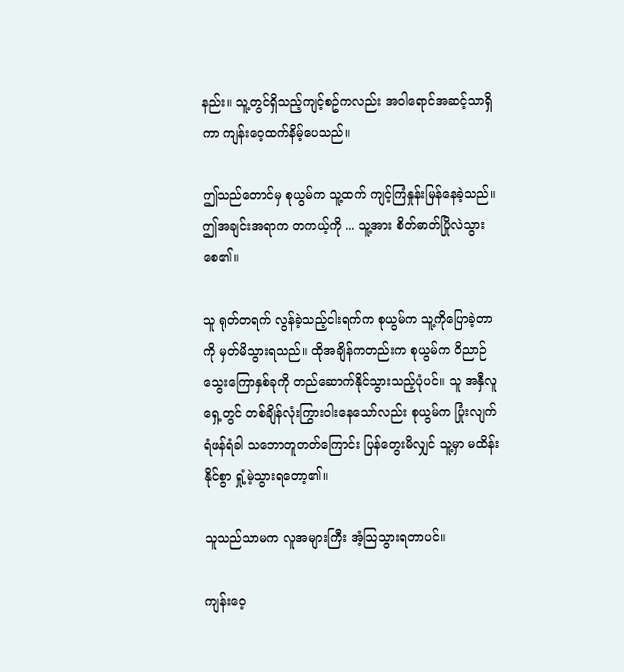နည်း။ သူ့တွင်ရှိသည့်ကျင့်စဥ်ကလည်း အဝါရောင်အဆင့်သာရှိကာ ကျန်းဝေ့ထက်နိမ့်ပေသည်။

ဤသည်တောင်မှ စုယွမ်က သူ့ထက် ကျင့်ကြံနှုန်းမြန်နေခဲ့သည်။ ဤအချင်းအရာက တကယ့်ကို ... သူ့အား စိတ်ဓာတ်ပြိုလဲသွားစေ၏။

သူ ရုတ်တရက် လွန်ခဲ့သည့်ငါးရက်က စုယွမ်က သူ့ကိုပြောခဲ့တာကို မှတ်မိသွားရသည်။ ထိုအချိန်ကတည်းက စုယွမ်က ဝိညာဉ်သွေးကြောနှစ်ခုကို တည်ဆောက်နိုင်သွားသည့်ပုံပင်။ သူ အနှီလူရှေ့တွင် တစ်ချိန်လုံးကြွားဝါးနေသော်လည်း စုယွမ်က ပြုံးလျက် ရံဖန်ရံခါ သဘောတူတတ်ကြောင်း ပြန်တွေးမိလျှင် သူ့မှာ မထိန်းနိုင်စွာ ရှုံ့မဲ့သွားရတော့၏။

သူသည်သာမက လူအများကြီး အံ့သြသွားရတာပင်။

ကျန်းဝေ့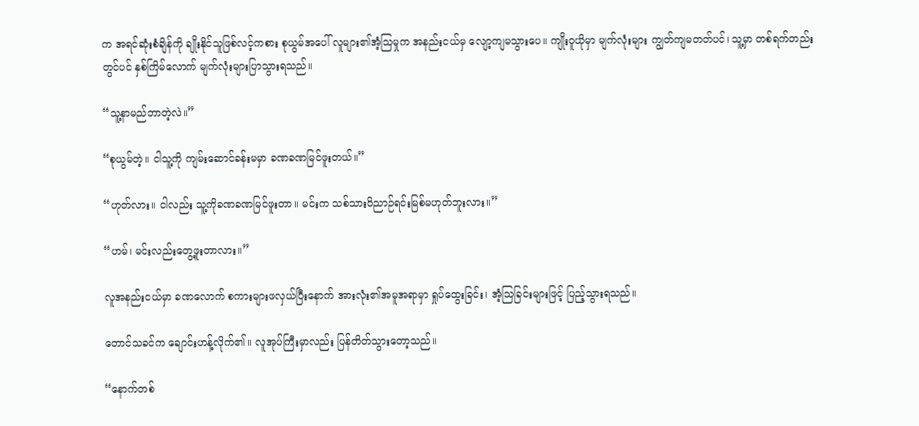က အရင်ဆုံးစံချိန်ကို ချိုးနိုင်သူဖြစ်လင့်ကစား စုယွမ်အပေါ် လူများ၏အံ့သြမှုက အနည်းငယ်မှ လျော့ကျမသွားပေ။ ကျိုးဝူယိုမှာ မျက်လုံးများ ကျွတ်ကျမတတ်ပင်၊ သူ့မှာ တစ်ရက်တည်းတွင်ပင် နှစ်ကြိမ်လောက် မျက်လုံးများပြာသွားရသည်။

“သူ့နာမည်ဘာတဲ့လဲ။”

“စုယွမ်တဲ့။ ငါသူ့ကို ကျမ်းဆောင်ခန်းမမှာ ခဏခဏမြင်ဖူးတယ်။”

“ဟုတ်လား။ ငါလည်း သူ့ကိုခဏခဏမြင်ဖူးတာ။ မင်းက သစ်သားဝိညာဉ်ရင်းမြစ်မဟုတ်ဘူးလား။”

“ဟမ်၊ မင်းလည်းတွေ့ဖူးတာလား။”

လူအနည်းငယ်မှာ ခဏလောက် စကားများဖလှယ်ပြီးနောက် အားလုံး၏အမူအရာမှာ ရှုပ်ထွေးခြင်း၊ အံ့သြခြင်းများဖြင့် ပြည့်သွားရသည်။

တောင်သခင်က ချောင်းဟန့်လိုက်၏။ လူအုပ်ကြီးမှာလည်း ပြန်တိတ်သွားတော့သည်။

“နောက်တစ်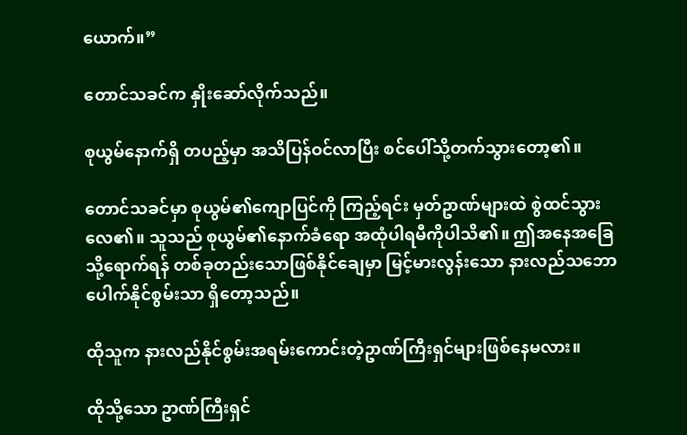ယောက်။”

တောင်သခင်က နှိုးဆော်လိုက်သည်။

စုယွမ်နောက်ရှိ တပည့်မှာ အသိပြန်ဝင်လာပြီး စင်ပေါ်သို့တက်သွားတော့၏။

တောင်သခင်မှာ စုယွမ်၏ကျောပြင်ကို ကြည့်ရင်း မှတ်ဥာဏ်များထဲ စွဲထင်သွားလေ၏။ သူသည် စုယွမ်၏နောက်ခံရော အထုံပါရမီကိုပါသိ၏။ ဤအနေအခြေသို့ရောက်ရန် တစ်ခုတည်းသောဖြစ်နိုင်ချေမှာ မြင့်မားလွန်းသော နားလည်သဘောပေါက်နိုင်စွမ်းသာ ရှိတော့သည်။

ထိုသူက နားလည်နိုင်စွမ်းအရမ်းကောင်းတဲ့ဥာဏ်ကြီးရှင်များဖြစ်နေမလား။

ထိုသို့သော ဥာဏ်ကြီးရှင်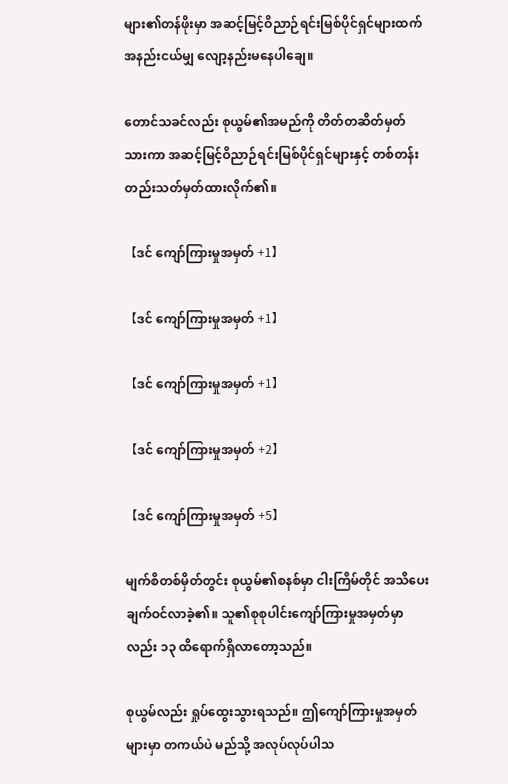များ၏တန်ဖိုးမှာ အဆင့်မြင့်ဝိညာဉ်ရင်းမြစ်ပိုင်ရှင်များထက် အနည်းငယ်မျှ လျော့နည်းမနေပါချေ။

တောင်သခင်လည်း စုယွမ်၏အမည်ကို တိတ်တဆိတ်မှတ်သားကာ အဆင့်မြင့်ဝိညာဉ်ရင်းမြစ်ပိုင်ရှင်များနှင့် တစ်တန်းတည်းသတ်မှတ်ထားလိုက်၏။

【ဒင် ကျော်ကြားမှုအမှတ် +1】

【ဒင် ကျော်ကြားမှုအမှတ် +1】

【ဒင် ကျော်ကြားမှုအမှတ် +1】

【ဒင် ကျော်ကြားမှုအမှတ် +2】

【ဒင် ကျော်ကြားမှုအမှတ် +5】

မျက်စိတစ်မှိတ်တွင်း စုယွမ်၏စနစ်မှာ ငါးကြိမ်တိုင် အသိပေးချက်ဝင်လာခဲ့၏။ သူ၏စုစုပါင်းကျော်ကြားမှုအမှတ်မှာလည်း ၁၃ ထိရောက်ရှိလာတော့သည်။

စုယွမ်လည်း ရှုပ်ထွေးသွားရသည်။ ဤကျော်ကြားမှုအမှတ်များမှာ တကယ်ပဲ မည်သို့ အလုပ်လုပ်ပါသ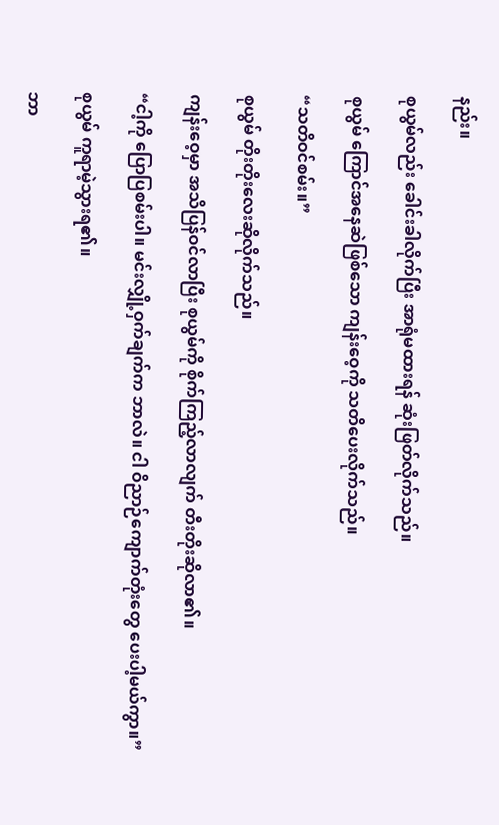နည်း။

စုယွမ်လည်း ခေါင်းခါလိုက်ပြီး အာရုံမထားရန် ဆုံးဖြတ်လိုက်သည်။

စုယွမ် ကြောင်အနေဆဲဖြစ်သော ကျန်းဝေ့ကို သတိပေးလိုက်သည်။

“သတိဝင်စမ်း။”

စုယွမ် တိုးတိုးလေးဆိုလိုက်သည်။

ကျန်းဝေ့မှာ အသိပြန်ဝင်လာပြီး စုယွမ်ကို စိုက်ကြည့်လာလျက် တီးတိုးဆိုလာ၏။

“ငါ့ကို ပြောပြစမ်းပါ။ မင်းလျှို့ဝှက်ချက်က ဘာလဲ။ ငါ ဝိညာဉ်ကျောက်တုံးတွေ ပေးပါ့မယ်ကွာ။”

စုယွမ် ကူရာမဲ့သွားရ၏။

ဘာ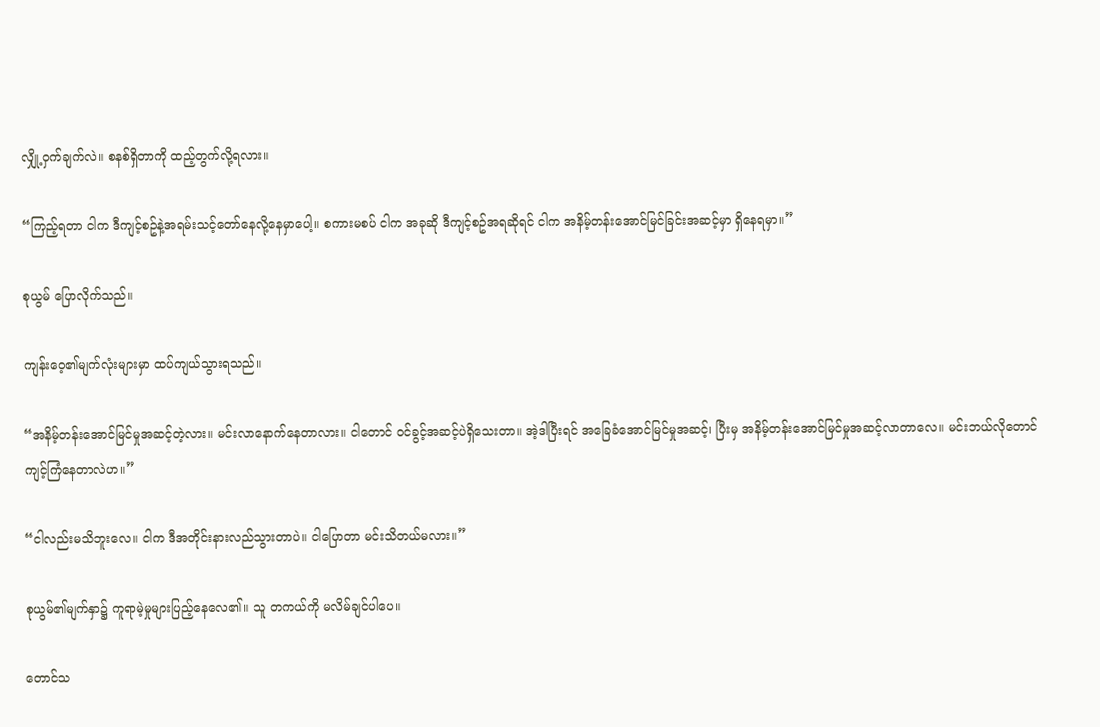လျှို့ဝှက်ချက်လဲ။ စနစ်ရှိတာကို ထည့်တွက်လို့ရလား။

“ကြည့်ရတာ ငါက ဒီကျင့်စဥ်နဲ့အရမ်းသင့်တော်နေလို့နေမှာပေါ့။ စကားမစပ် ငါက အခုဆို ဒီကျင့်စဥ်အရဆိုရင် ငါက အနိမ့်တန်းအောင်မြင်ခြင်းအဆင့်မှာ ရှိနေရမှာ။”

စုယွမ် ပြောလိုက်သည်။

ကျန်းဝေ့၏မျက်လုံးများမှာ ထပ်ကျယ်သွားရသည်။

“အနိမ့်တန်းအောင်မြင်မှုအဆင့်တဲ့လား။ မင်းလာနောက်နေတာလား။ ငါတောင် ဝင်ခွင့်အဆင့်ပဲရှိသေးတာ။ အဲ့ဒါပြီးရင် အခြေခံအောင်မြင်မှုအဆင့်၊ ပြီးမှ အနိမ့်တန်းအောင်မြင်မှုအဆင့်လာတာလေ။ မင်းဘယ်လိုတောင်ကျင့်ကြံနေတာလဲဟ။”

“ငါလည်းမသိဘူးလေ။ ငါက ဒီအတိုင်းနားလည်သွားတာပဲ။ ငါပြောတာ မင်းသိတယ်မလား။”

စုယွမ်၏မျက်နှာ၌ ကူရာမဲ့မှုများပြည့်နေလေ၏။ သူ တကယ်ကို မလိမ်ချင်ပါပေ။

တောင်သ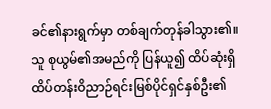ခင်၏နားရွက်မှာ တစ်ချက်တုန်ခါသွား၏။ သူ စုယွမ်၏အမည်ကို ပြန်ယူ၍ ထိပ်ဆုံးရှိ ထိပ်တန်းဝိညာဉ်ရင်းမြစ်ပိုင်ရှင်နှစ်ဦး၏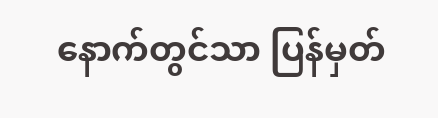နောက်တွင်သာ ပြန်မှတ်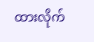ထားလိုက်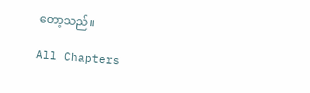တော့သည်။

All Chapters